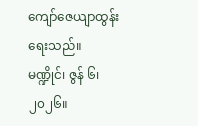ကျော်ဇေယျာထွန်း ရေးသည်။
မဏ္ဍိုင်၊ ဇွန် ၆၊ ၂၀၂၆။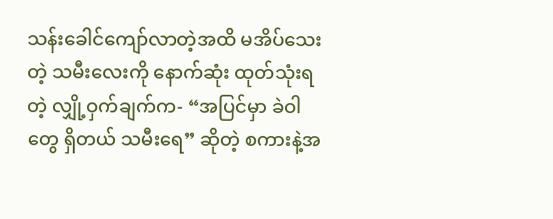သန်းခေါင်ကျော်လာတဲ့အထိ မအိပ်သေးတဲ့ သမီးလေးကို နောက်ဆုံး ထုတ်သုံးရတဲ့ လျှို့ဝှက်ချက်က- “အပြင်မှာ ခဲဝါတွေ ရှိတယ် သမီးရေ” ဆိုတဲ့ စကားနဲ့အ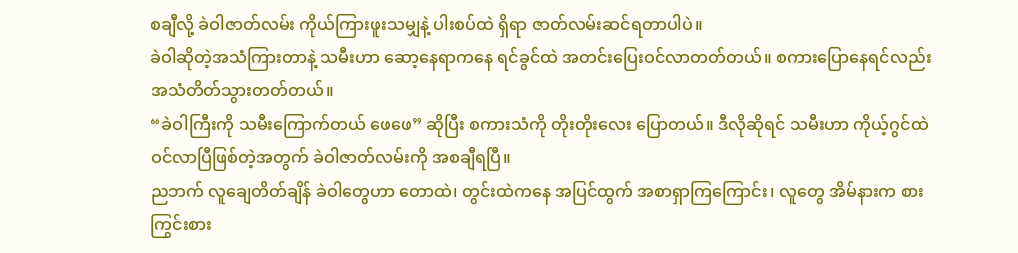စချီလို့ ခဲဝါဇာတ်လမ်း ကိုယ်ကြားဖူးသမျှနဲ့ ပါးစပ်ထဲ ရှိရာ ဇာတ်လမ်းဆင်ရတာပါပဲ။
ခဲဝါဆိုတဲ့အသံကြားတာနဲ့ သမီးဟာ ဆော့နေရာကနေ ရင်ခွင်ထဲ အတင်းပြေးဝင်လာတတ်တယ်။ စကားပြောနေရင်လည်း အသံတိတ်သွားတတ်တယ်။
“ခဲဝါကြီးကို သမီးကြောက်တယ် ဖေဖေ” ဆိုပြီး စကားသံကို တိုးတိုးလေး ပြောတယ်။ ဒီလိုဆိုရင် သမီးဟာ ကိုယ့်ဂွင်ထဲ ဝင်လာပြီဖြစ်တဲ့အတွက် ခဲဝါဇာတ်လမ်းကို အစချီရပြီ။
ညဘက် လူချေတိတ်ချိန် ခဲဝါတွေဟာ တောထဲ၊ တွင်းထဲကနေ အပြင်ထွက် အစာရှာကြကြောင်း၊ လူတွေ အိမ်နားက စားကြွင်းစား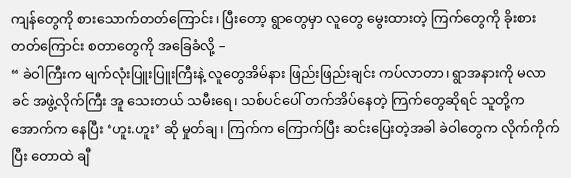ကျန်တွေကို စားသောက်တတ်ကြောင်း၊ ပြီးတော့ ရွာတွေမှာ လူတွေ မွေးထားတဲ့ ကြက်တွေကို ခိုးစားတတ်ကြောင်း စတာတွေကို အခြေခံလို့ –
“ ခဲဝါကြီးက မျက်လုံးပြူးပြူးကြီးနဲ့ လူတွေအိမ်နား ဖြည်းဖြည်းချင်း ကပ်လာတာ၊ ရွာအနားကို မလာခင် အဖွဲ့လိုက်ကြီး အူ သေးတယ် သမီးရေ၊ သစ်ပင်ပေါ် တက်အိပ်နေတဲ့ ကြက်တွေဆိုရင် သူတို့က အောက်က နေပြီး ‘ဟူး.ဟူး’ ဆို မှုတ်ချ၊ ကြက်က ကြောက်ပြီး ဆင်းပြေးတဲ့အခါ ခဲဝါတွေက လိုက်ကိုက်ပြီး တောထဲ ချီ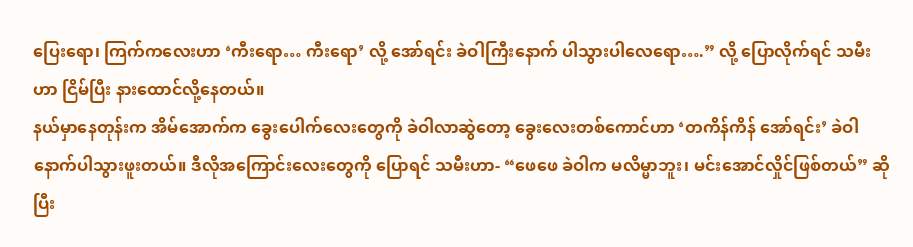ပြေးရော၊ ကြက်ကလေးဟာ ‘ကီးရော… ကီးရော’ လို့ အော်ရင်း ခဲဝါကြီးနောက် ပါသွားပါလေရော….” လို့ ပြောလိုက်ရင် သမီးဟာ ငြိမ်ပြီး နားထောင်လို့နေတယ်။
နယ်မှာနေတုန်းက အိမ်အောက်က ခွေးပေါက်လေးတွေကို ခဲဝါလာဆွဲတော့ ခွေးလေးတစ်ကောင်ဟာ ‘တကိန်ကိန် အော်ရင်း’ ခဲဝါနောက်ပါသွားဖူးတယ်။ ဒီလိုအကြောင်းလေးတွေကို ပြောရင် သမီးဟာ- “ဖေဖေ ခဲဝါက မလိမ္မာဘူး၊ မင်းအောင်လှိုင်ဖြစ်တယ်” ဆိုပြီး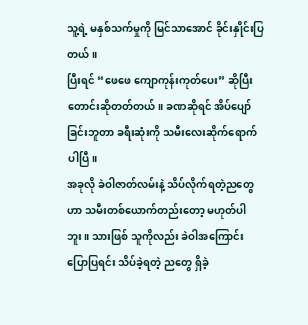သူ့ရဲ့ မနှစ်သက်မှုကို မြင်သာအောင် ခိုင်းနှိုင်းပြတယ်။
ပြီးရင် “ဖေဖေ ကျောကုန်းကုတ်ပေး” ဆိုပြီးတောင်းဆိုတတ်တယ်။ ခဏဆိုရင် အိပ်ပျော်ခြင်းဘူတာ ခရီးဆုံးကို သမီးလေးဆိုက်ရောက်ပါပြီ။
အခုလို ခဲဝါဇာတ်လမ်းနဲ့ သိပ်လိုက်ရတဲ့ညတွေဟာ သမီးတစ်ယောက်တည်းတော့ မဟုတ်ပါဘူး။ သားဖြစ် သူကိုလည်း ခဲဝါအကြောင်း ပြောပြရင်း သိပ်ခဲ့ရတဲ့ ညတွေ ရှိခဲ့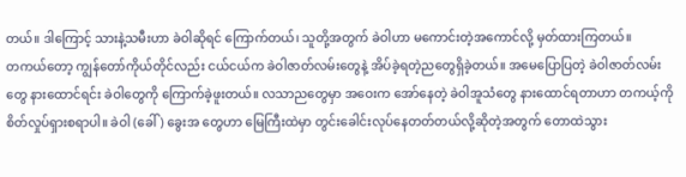တယ်။ ဒါကြောင့် သားနဲ့သမီးဟာ ခဲဝါဆိုရင် ကြောက်တယ်၊ သူတို့အတွက် ခဲဝါဟာ မကောင်းတဲ့အကောင်လို့ မှတ်ထားကြတယ်။
တကယ်တော့ ကျွန်တော်ကိုယ်တိုင်လည်း ငယ်ငယ်က ခဲဝါဇာတ်လမ်းတွေနဲ့ အိပ်ခဲ့ရတဲ့ညတွေရှိခဲ့တယ်။ အမေပြောပြတဲ့ ခဲဝါဇာတ်လမ်းတွေ နားထောင်ရင်း ခဲဝါတွေကို ကြောက်ခဲ့ဖူးတယ်။ လသာညတွေမှာ အဝေးက အော်နေတဲ့ ခဲဝါအူသံတွေ နားထောင်ရတာဟာ တကယ့်ကို စိတ်လှုပ်ရှားစရာပါ။ ခဲဝါ (ခေါ် ) ခွေးအ တွေဟာ မြေကြီးထဲမှာ တွင်းခေါင်းလုပ်နေတတ်တယ်လို့ဆိုတဲ့အတွက် တောထဲသွား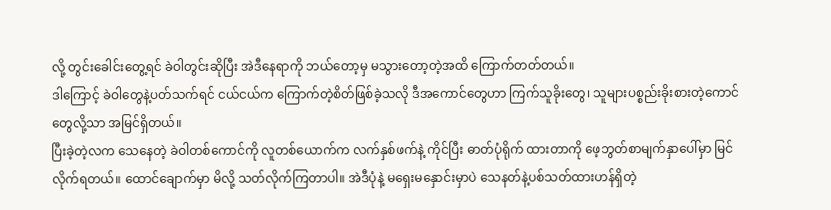လို့ တွင်းခေါင်းတွေ့ရင် ခဲဝါတွင်းဆိုပြီး အဲဒီနေရာကို ဘယ်တော့မှ မသွားတော့တဲ့အထိ ကြောက်တတ်တယ်။
ဒါကြောင့် ခဲဝါတွေနဲ့ပတ်သက်ရင် ငယ်ငယ်က ကြောက်တဲ့စိတ်ဖြစ်ခဲ့သလို ဒီအကောင်တွေဟာ ကြက်သူခိုးတွေ၊ သူများပစ္စည်းခိုးစားတဲ့ကောင်တွေလို့သာ အမြင်ရှိတယ်။
ပြီးခဲ့တဲ့လက သေနေတဲ့ ခဲဝါတစ်ကောင်ကို လူတစ်ယောက်က လက်နှစ်ဖက်နဲ့ ကိုင်ပြီး ဓာတ်ပုံရိုက် ထားတာကို ဖေ့ဘွတ်စာမျက်နှာပေါ်မှာ မြင်လိုက်ရတယ်။ ထောင်ချောက်မှာ မိလို့ သတ်လိုက်ကြတာပါ။ အဲဒီပုံနဲ့ မရှေးမနှောင်းမှာပဲ သေနတ်နဲ့ပစ်သတ်ထားဟန်ရှိတဲ့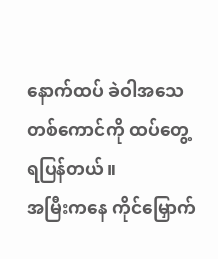နောက်ထပ် ခဲဝါအသေတစ်ကောင်ကို ထပ်တွေ့ရပြန်တယ်။
အမြီးကနေ ကိုင်မြှောက်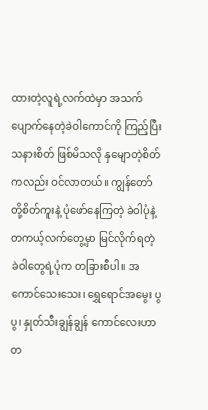ထားတဲ့လူရဲ့လက်ထဲမှာ အသက်ပျောက်နေတဲ့ခဲဝါကောင်ကို ကြည့်ပြီး သနားစိတ် ဖြစ်မိသလို နှမျောတဲ့စိတ်ကလည်း ဝင်လာတယ်။ ကျွန်တော်တို့စိတ်ကူးနဲ့ ပုံဖော်နေကြတဲ့ ခဲဝါပုံနဲ့ တကယ့်လက်တွေ့မှာ မြင်လိုက်ရတဲ့ ခဲဝါတွေရဲ့ပုံက တခြားစီပါ။ အကောင်သေးသေး၊ ရွှေရောင်အမွေး ပွပွ၊ နှုတ်သီးချွန်ချွန် ကောင်လေးဟာ တ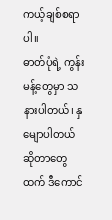ကယ့်ချစ်စရာပါ။
ဓာတ်ပုံရဲ့ ကွန်းမန့်တွေမှာ သနားပါတယ်၊ နှမျောပါတယ်ဆိုတာတွေထက် ဒီကောင်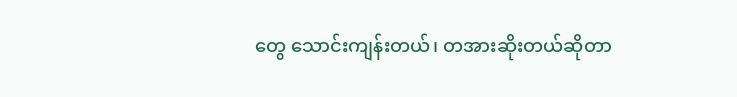တွေ သောင်းကျန်းတယ်၊ တအားဆိုးတယ်ဆိုတာ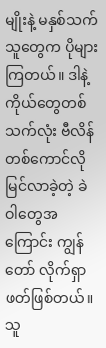မျိုးနဲ့ မနှစ်သက်သူတွေက ပိုများကြတယ်။ ဒါနဲ့ ကိုယ်တွေတစ်သက်လုံး ဗီလိန်တစ်ကောင်လို မြင်လာခဲ့တဲ့ ခဲဝါတွေအကြောင်း ကျွန်တော် လိုက်ရှာဖတ်ဖြစ်တယ်။
သူ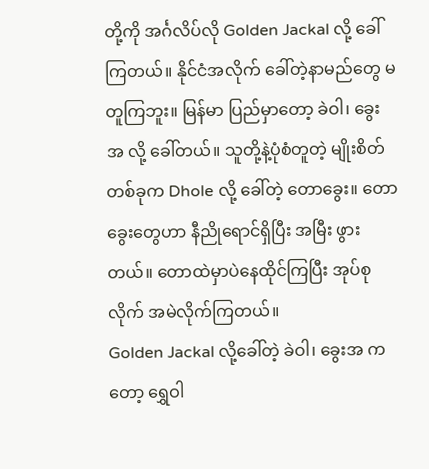တို့ကို အင်္ဂလိပ်လို Golden Jackal လို့ ခေါ်ကြတယ်။ နိုင်ငံအလိုက် ခေါ်တဲ့နာမည်တွေ မတူကြဘူး။ မြန်မာ ပြည်မှာတော့ ခဲဝါ၊ ခွေးအ လို့ ခေါ်တယ်။ သူတို့နဲ့ပုံစံတူတဲ့ မျိုးစိတ်တစ်ခုက Dhole လို့ ခေါ်တဲ့ တောခွေး။ တောခွေးတွေဟာ နီညိုရောင်ရှိပြီး အမြီး ဖွားတယ်။ တောထဲမှာပဲနေထိုင်ကြပြီး အုပ်စုလိုက် အမဲလိုက်ကြတယ်။
Golden Jackal လို့ခေါ်တဲ့ ခဲဝါ၊ ခွေးအ ကတော့ ရွှေဝါ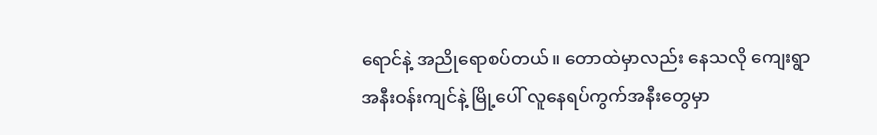ရောင်နဲ့ အညိုရောစပ်တယ်။ တောထဲမှာလည်း နေသလို ကျေးရွာအနီးဝန်းကျင်နဲ့ မြို့ပေါ် လူနေရပ်ကွက်အနီးတွေမှာ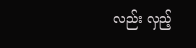လည်း လှည့်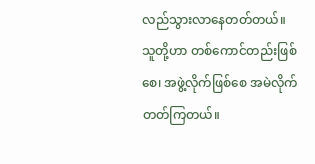လည်သွားလာနေတတ်တယ်။ သူတို့ဟာ တစ်ကောင်တည်းဖြစ်စေ၊ အဖွဲ့လိုက်ဖြစ်စေ အမဲလိုက်တတ်ကြတယ်။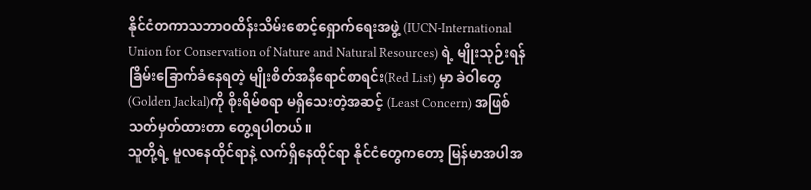နိုင်ငံတကာသဘာဝထိန်းသိမ်းစောင့်ရှောက်ရေးအဖွဲ့ (IUCN-International Union for Conservation of Nature and Natural Resources) ရဲ့ မျိုးသုဉ်းရန် ခြိမ်းခြောက်ခံနေရတဲ့ မျိုးစိတ်အနီရောင်စာရင်း(Red List) မှာ ခဲဝါတွေ(Golden Jackal)ကို စိုးရိမ်စရာ မရှိသေးတဲ့အဆင့် (Least Concern) အဖြစ် သတ်မှတ်ထားတာ တွေ့ရပါတယ်။
သူတို့ရဲ့ မူလနေထိုင်ရာနဲ့ လက်ရှိနေထိုင်ရာ နိုင်ငံတွေကတော့ မြန်မာအပါအ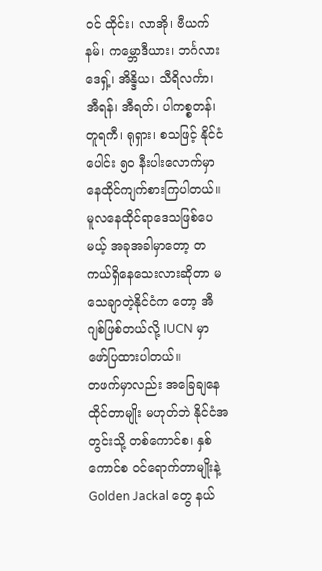ဝင် ထိုင်း၊ လာအို၊ ဗီယက်နမ်၊ ကမ္ဘောဒီယား၊ ဘင်္ဂလားဒေရှ့်၊ အိန္ဒိယ၊ သီရိလင်္ကာ၊ အီရန်၊ အီရတ်၊ ပါကစ္စတန်၊ တူရကီ၊ ရုရှား၊ စသဖြင့် နိုင်ငံပေါင်း ၅၀ နီးပါးလောက်မှာ နေထိုင်ကျက်စားကြပါတယ်။
မူလနေထိုင်ရာဒေသဖြစ်ပေမယ့် အခုအခါမှာတော့ တကယ်ရှိနေသေးလားဆိုတာ မသေချာတဲ့နိုင်ငံက တော့ အီဂျစ်ဖြစ်တယ်လို့ IUCN မှာ ဖော်ပြထားပါတယ်။
တဖက်မှာလည်း အခြေချနေထိုင်တာမျိုး မဟုတ်ဘဲ နိုင်ငံအတွင်းသို့ တစ်ကောင်စ၊ နှစ်ကောင်စ ဝင်ရောက်တာမျိုးနဲ့ Golden Jackal တွေ နယ်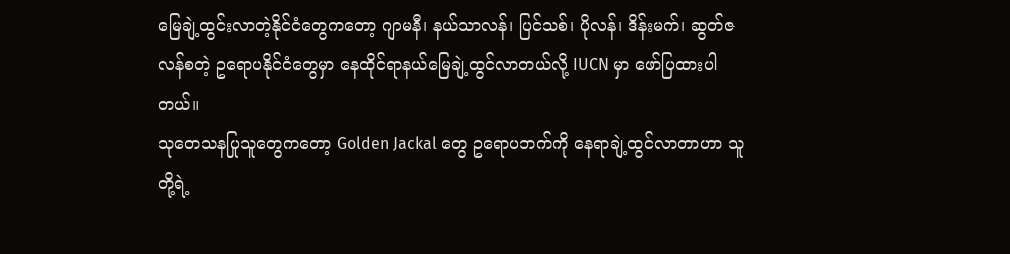မြေချဲ့ထွင်းလာတဲ့နိုင်ငံတွေကတော့ ဂျာမနီ၊ နယ်သာလန်၊ ပြင်သစ်၊ ပိုလန်၊ ဒိန်းမက်၊ ဆွတ်ဇလန်စတဲ့ ဥရောပနိုင်ငံတွေမှာ နေထိုင်ရာနယ်မြေချဲ့ထွင်လာတယ်လို့ IUCN မှာ ဖော်ပြထားပါတယ်။
သုတေသနပြုသူတွေကတော့ Golden Jackal တွေ ဥရောပဘက်ကို နေရာချဲ့ထွင်လာတာဟာ သူတို့ရဲ့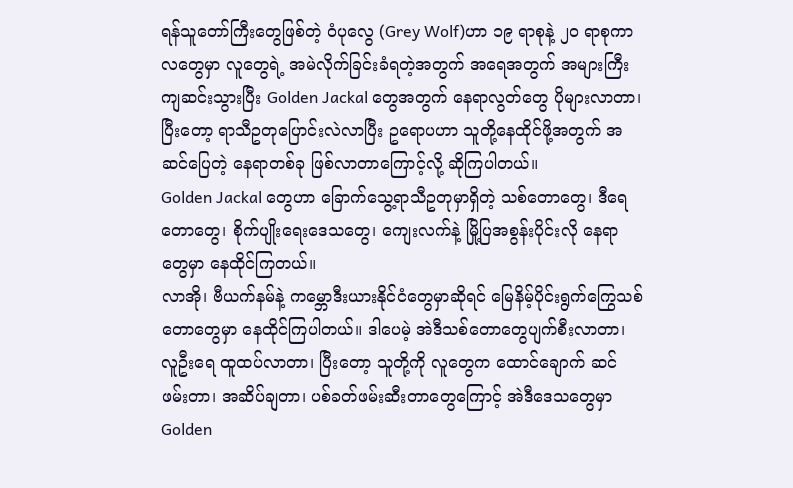ရန်သူတော်ကြီးတွေဖြစ်တဲ့ ဝံပုလွေ (Grey Wolf)ဟာ ၁၉ ရာစုနဲ့ ၂၀ ရာစုကာလတွေမှာ လူတွေရဲ့ အမဲလိုက်ခြင်းခံရတဲ့အတွက် အရေအတွက် အများကြီးကျဆင်းသွားပြီး Golden Jackal တွေအတွက် နေရာလွတ်တွေ ပိုများလာတာ၊ ပြီးတော့ ရာသီဥတုပြောင်းလဲလာပြီး ဥရောပဟာ သူတို့နေထိုင်ဖို့အတွက် အဆင်ပြေတဲ့ နေရာတစ်ခု ဖြစ်လာတာကြောင့်လို့ ဆိုကြပါတယ်။
Golden Jackal တွေဟာ ခြောက်သွေ့ရာသီဥတုမှာရှိတဲ့ သစ်တောတွေ၊ ဒီရေတောတွေ၊ စိုက်ပျိုးရေးဒေသတွေ၊ ကျေးလက်နဲ့ မြို့ပြအစွန်းပိုင်းလို နေရာတွေမှာ နေထိုင်ကြတယ်။
လာအို၊ ဗီယက်နမ်နဲ့ ကမ္ဘောဒီးယားနိုင်ငံတွေမှာဆိုရင် မြေနိမ့်ပိုင်းရွက်ကြွေသစ်တောတွေမှာ နေထိုင်ကြပါတယ်။ ဒါပေမဲ့ အဲဒီသစ်တောတွေပျက်စီးလာတာ၊ လူဦးရေ ထူထပ်လာတာ၊ ပြီးတော့ သူတို့ကို လူတွေက ထောင်ချောက် ဆင်ဖမ်းတာ၊ အဆိပ်ချတာ၊ ပစ်ခတ်ဖမ်းဆီးတာတွေကြောင့် အဲဒီဒေသတွေမှာ Golden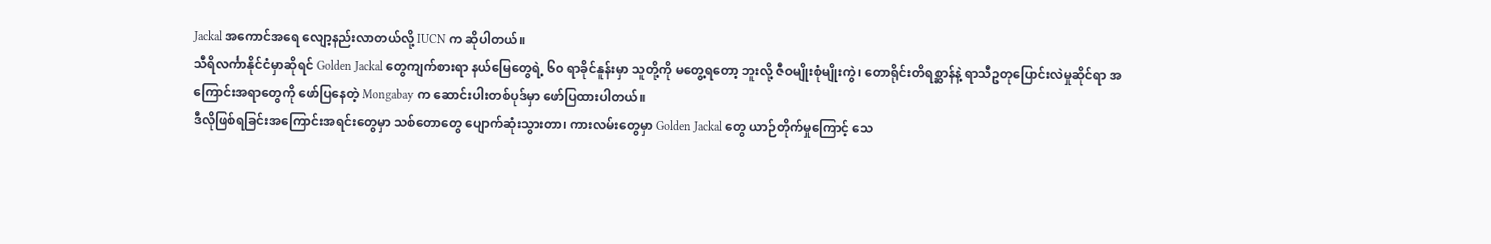Jackal အကောင်အရေ လျော့နည်းလာတယ်လို့ IUCN က ဆိုပါတယ်။
သီရိလင်္ကာနိုင်ငံမှာဆိုရင် Golden Jackal တွေကျက်စားရာ နယ်မြေတွေရဲ့ ၆၀ ရာခိုင်နူန်းမှာ သူတို့ကို မတွေ့ရတော့ ဘူးလို့ ဇီဝမျိုးစုံမျိုးကွဲ၊ တောရိုင်းတိရစ္ဆာန်နဲ့ ရာသီဥတုပြောင်းလဲမှုဆိုင်ရာ အကြောင်းအရာတွေကို ဖော်ပြနေတဲ့ Mongabay က ဆောင်းပါးတစ်ပုဒ်မှာ ဖော်ပြထားပါတယ်။
ဒီလိုဖြစ်ရခြင်းအကြောင်းအရင်းတွေမှာ သစ်တောတွေ ပျောက်ဆုံးသွားတာ၊ ကားလမ်းတွေမှာ Golden Jackal တွေ ယာဉ်တိုက်မှုကြောင့် သေ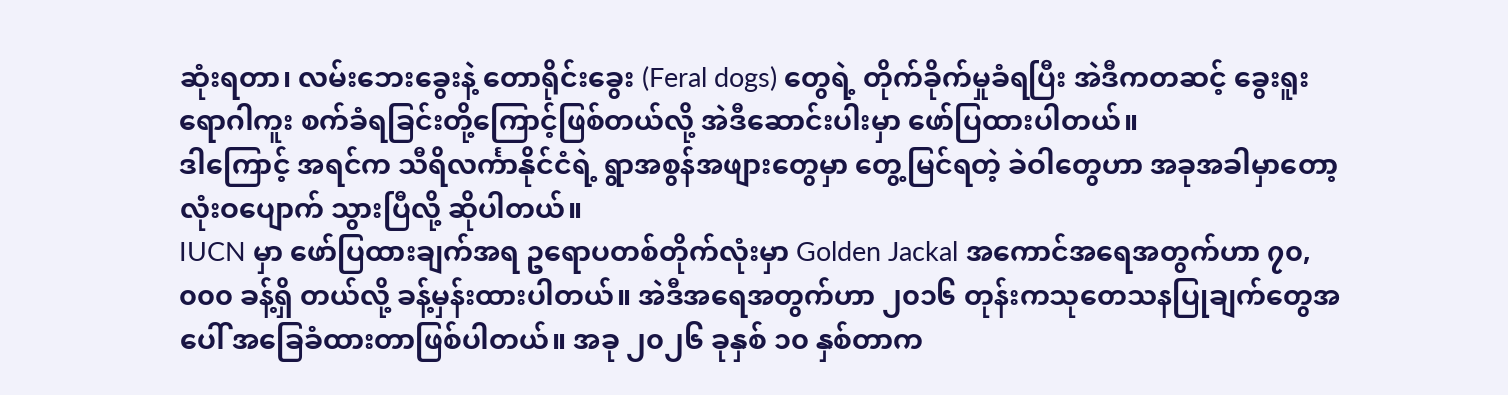ဆုံးရတာ၊ လမ်းဘေးခွေးနဲ့ တောရိုင်းခွေး (Feral dogs) တွေရဲ့ တိုက်ခိုက်မှုခံရပြီး အဲဒီကတဆင့် ခွေးရူးရောဂါကူး စက်ခံရခြင်းတို့ကြောင့်ဖြစ်တယ်လို့ အဲဒီဆောင်းပါးမှာ ဖော်ပြထားပါတယ်။
ဒါကြောင့် အရင်က သီရိလင်္ကာနိုင်ငံရဲ့ ရွာအစွန်အဖျားတွေမှာ တွေ့မြင်ရတဲ့ ခဲဝါတွေဟာ အခုအခါမှာတော့ လုံးဝပျောက် သွားပြီလို့ ဆိုပါတယ်။
IUCN မှာ ဖော်ပြထားချက်အရ ဥရောပတစ်တိုက်လုံးမှာ Golden Jackal အကောင်အရေအတွက်ဟာ ၇၀,၀၀၀ ခန့်ရှိ တယ်လို့ ခန့်မှန်းထားပါတယ်။ အဲဒီအရေအတွက်ဟာ ၂၀၁၆ တုန်းကသုတေသနပြုချက်တွေအပေါ် အခြေခံထားတာဖြစ်ပါတယ်။ အခု ၂၀၂၆ ခုနှစ် ၁၀ နှစ်တာက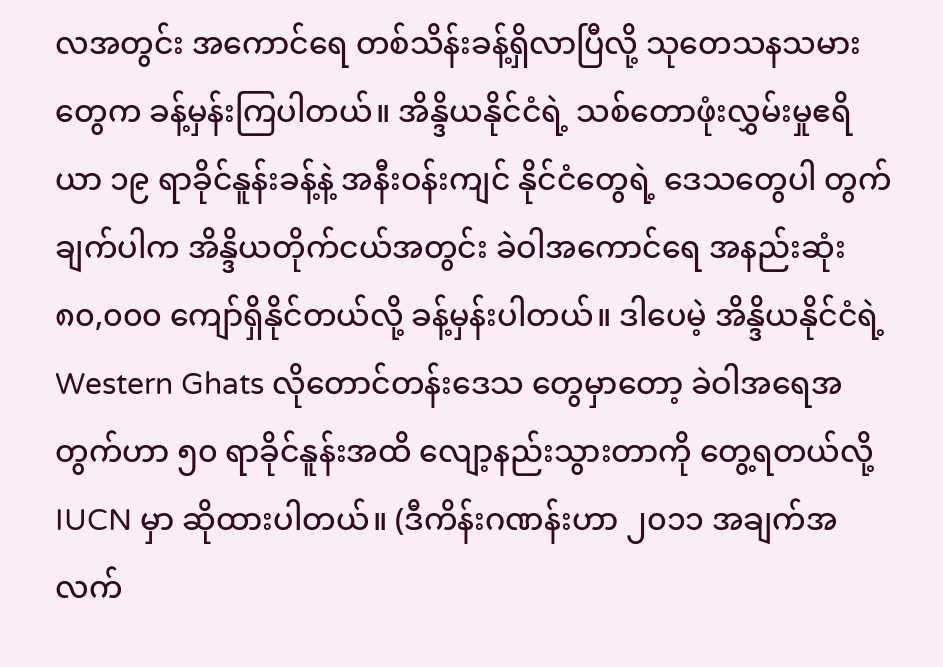လအတွင်း အကောင်ရေ တစ်သိန်းခန့်ရှိလာပြီလို့ သုတေသနသမားတွေက ခန့်မှန်းကြပါတယ်။ အိန္ဒိယနိုင်ငံရဲ့ သစ်တောဖုံးလွှမ်းမှုဧရိယာ ၁၉ ရာခိုင်နူန်းခန့်နဲ့ အနီးဝန်းကျင် နိုင်ငံတွေရဲ့ ဒေသတွေပါ တွက်ချက်ပါက အိန္ဒိယတိုက်ငယ်အတွင်း ခဲဝါအကောင်ရေ အနည်းဆုံး ၈၀,၀၀၀ ကျော်ရှိနိုင်တယ်လို့ ခန့်မှန်းပါတယ်။ ဒါပေမဲ့ အိန္ဒိယနိုင်ငံရဲ့ Western Ghats လိုတောင်တန်းဒေသ တွေမှာတော့ ခဲဝါအရေအတွက်ဟာ ၅၀ ရာခိုင်နူန်းအထိ လျော့နည်းသွားတာကို တွေ့ရတယ်လို့ IUCN မှာ ဆိုထားပါတယ်။ (ဒီကိန်းဂဏန်းဟာ ၂၀၁၁ အချက်အလက်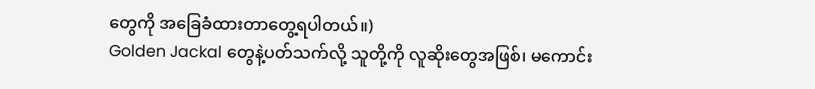တွေကို အခြေခံထားတာတွေ့ရပါတယ်။)
Golden Jackal တွေနဲ့ပတ်သက်လို့ သူတို့ကို လူဆိုးတွေအဖြစ်၊ မကောင်း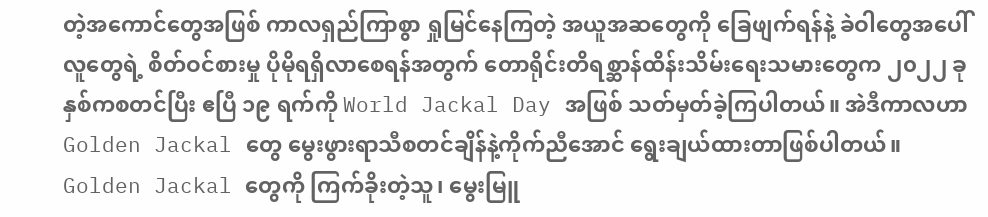တဲ့အကောင်တွေအဖြစ် ကာလရှည်ကြာစွာ ရှုမြင်နေကြတဲ့ အယူအဆတွေကို ခြေဖျက်ရန်နဲ့ ခဲဝါတွေအပေါ် လူတွေရဲ့ စိတ်ဝင်စားမှု ပိုမိုရရှိလာစေရန်အတွက် တောရိုင်းတိရစ္ဆာန်ထိန်းသိမ်းရေးသမားတွေက ၂၀၂၂ ခုနှစ်ကစတင်ပြီး ဧပြီ ၁၉ ရက်ကို World Jackal Day အဖြစ် သတ်မှတ်ခဲ့ကြပါတယ်။ အဲဒီကာလဟာ Golden Jackal တွေ မွေးဖွားရာသီစတင်ချိန်နဲ့ကိုက်ညီအောင် ရွေးချယ်ထားတာဖြစ်ပါတယ်။
Golden Jackal တွေကို ကြက်ခိုးတဲ့သူ၊ မွေးမြူ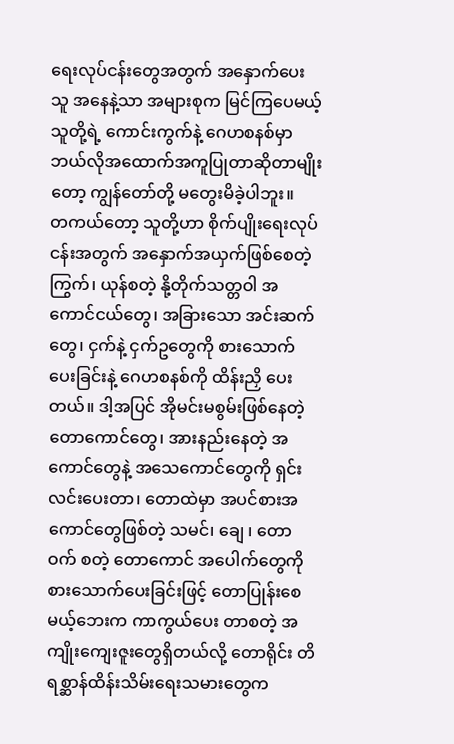ရေးလုပ်ငန်းတွေအတွက် အနှောက်ပေးသူ အနေနဲ့သာ အများစုက မြင်ကြပေမယ့် သူတို့ရဲ့ ကောင်းကွက်နဲ့ ဂေဟစနစ်မှာ ဘယ်လိုအထောက်အကူပြုတာဆိုတာမျိုးတော့ ကျွန်တော်တို့ မတွေးမိခဲ့ပါဘူး။
တကယ်တော့ သူတို့ဟာ စိုက်ပျိုးရေးလုပ်ငန်းအတွက် အနှောက်အယှက်ဖြစ်စေတဲ့ ကြွက်၊ ယုန်စတဲ့ နို့တိုက်သတ္တဝါ အကောင်ငယ်တွေ၊ အခြားသော အင်းဆက်တွေ၊ ငှက်နဲ့ ငှက်ဥတွေကို စားသောက်ပေးခြင်းနဲ့ ဂေဟစနစ်ကို ထိန်းညှိ ပေးတယ်။ ဒါ့အပြင် အိုမင်းမစွမ်းဖြစ်နေတဲ့ တောကောင်တွေ၊ အားနည်းနေတဲ့ အကောင်တွေနဲ့ အသေကောင်တွေကို ရှင်းလင်းပေးတာ၊ တောထဲမှာ အပင်စားအကောင်တွေဖြစ်တဲ့ သမင်၊ ချေ ၊ တောဝက် စတဲ့ တောကောင် အပေါက်တွေကို စားသောက်ပေးခြင်းဖြင့် တောပြုန်းစေမယ့်ဘေးက ကာကွယ်ပေး တာစတဲ့ အကျိုးကျေးဇူးတွေရှိတယ်လို့ တောရိုင်း တိရစ္ဆာန်ထိန်းသိမ်းရေးသမားတွေက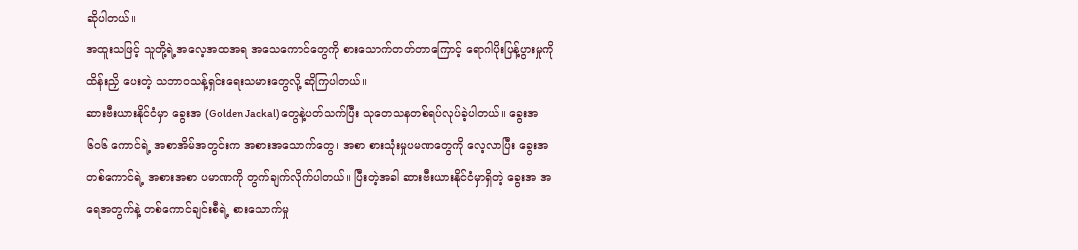ဆိုပါတယ်။
အထူးသဖြင့် သူတို့ရဲ့အလေ့အထအရ အသေကောင်တွေကို စားသောက်တတ်တာကြောင့် ရောဂါပိုးပြန့်ပွားမှုကို ထိန်းညှိ ပေးတဲ့ သဘာဝသန့်ရှင်းရေးသမားတွေလို့ ဆိုကြပါတယ်။
ဆားဗီးယားနိုင်ငံမှာ ခွေးအ (Golden Jackal)တွေနဲ့ပတ်သက်ပြီး သုတေသနတစ်ရပ်လုပ်ခဲ့ပါတယ်။ ခွေးအ ၆၀၆ ကောင်ရဲ့ အစာအိမ်အတွင်းက အစားအသောက်တွေ၊ အစာ စားသုံးမှုပမဏတွေကို လေ့လာပြီး ခွေးအ တစ်ကောင်ရဲ့ အစားအစာ ပမာဏကို တွက်ချက်လိုက်ပါတယ်။ ပြီးတဲ့အခါ ဆားဗီးယားနိုင်ငံမှာရှိတဲ့ ခွေးအ အရေအတွက်နဲ့ တစ်ကောင်ချင်းစီရဲ့ စားသောက်မှု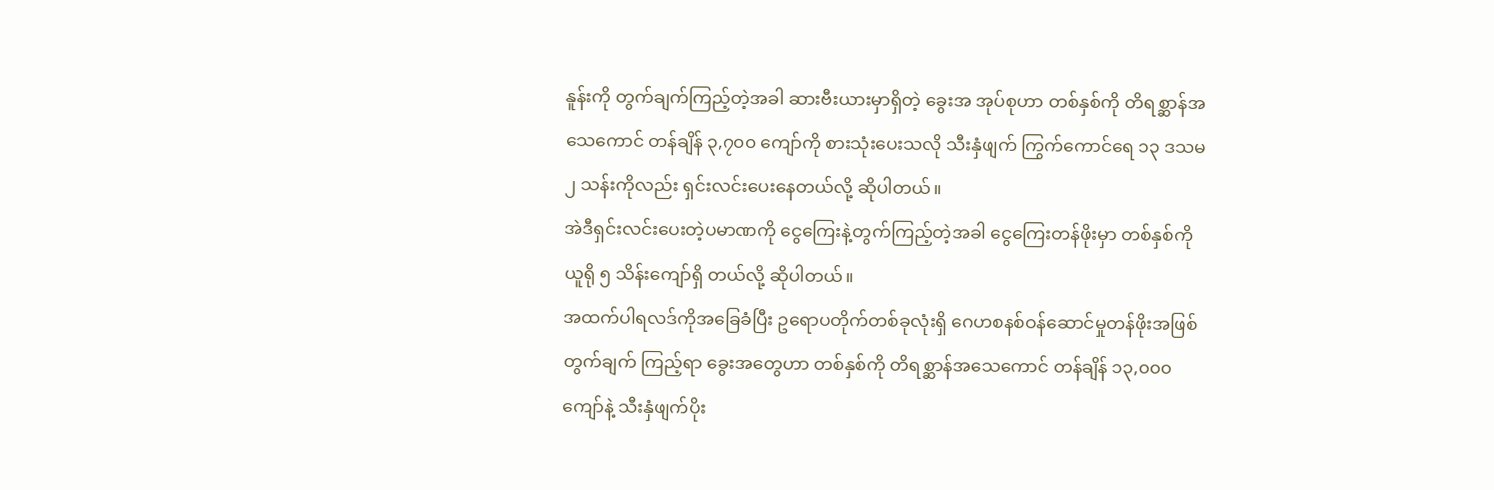နူန်းကို တွက်ချက်ကြည့်တဲ့အခါ ဆားဗီးယားမှာရှိတဲ့ ခွေးအ အုပ်စုဟာ တစ်နှစ်ကို တိရစ္ဆာန်အသေကောင် တန်ချိန် ၃,၇၀၀ ကျော်ကို စားသုံးပေးသလို သီးနှံဖျက် ကြွက်ကောင်ရေ ၁၃ ဒသမ ၂ သန်းကိုလည်း ရှင်းလင်းပေးနေတယ်လို့ ဆိုပါတယ်။
အဲဒီရှင်းလင်းပေးတဲ့ပမာဏကို ငွေကြေးနဲ့တွက်ကြည့်တဲ့အခါ ငွေကြေးတန်ဖိုးမှာ တစ်နှစ်ကို ယူရို ၅ သိန်းကျော်ရှိ တယ်လို့ ဆိုပါတယ်။
အထက်ပါရလဒ်ကိုအခြေခံပြီး ဥရောပတိုက်တစ်ခုလုံးရှိ ဂေဟစနစ်ဝန်ဆောင်မှုတန်ဖိုးအဖြစ် တွက်ချက် ကြည့်ရာ ခွေးအတွေဟာ တစ်နှစ်ကို တိရစ္ဆာန်အသေကောင် တန်ချိန် ၁၃,၀၀၀ ကျော်နဲ့ သီးနှံဖျက်ပိုး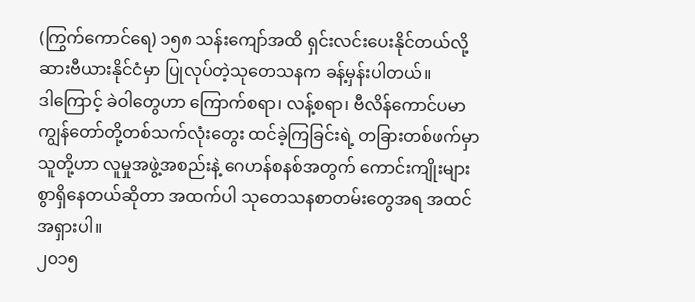(ကြွက်ကောင်ရေ) ၁၅၈ သန်းကျော်အထိ ရှင်းလင်းပေးနိုင်တယ်လို့ ဆားဗီယားနိုင်ငံမှာ ပြုလုပ်တဲ့သုတေသနက ခန့်မှန်းပါတယ်။
ဒါကြောင့် ခဲဝါတွေဟာ ကြောက်စရာ၊ လန့်စရာ၊ ဗီလိန်ကောင်ပမာ ကျွန်တော်တို့တစ်သက်လုံးတွေး ထင်ခဲ့ကြခြင်းရဲ့ တခြားတစ်ဖက်မှာ သူတို့ဟာ လူမှုအဖွဲ့အစည်းနဲ့ ဂေဟန်စနစ်အတွက် ကောင်းကျိုးများ စွာရှိနေတယ်ဆိုတာ အထက်ပါ သုတေသနစာတမ်းတွေအရ အထင်အရှားပါ။
၂၀၁၅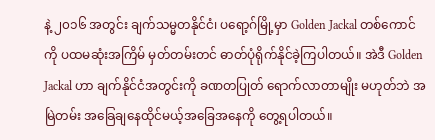နဲ့ ၂၀၁၆ အတွင်း ချက်သမ္မတနိုင်ငံ၊ ပရော့ဂ်မြို့မှာ Golden Jackal တစ်ကောင်ကို ပထမဆုံးအကြိမ် မှတ်တမ်းတင် ဓာတ်ပုံရိုက်နိုင်ခဲ့ကြပါတယ်။ အဲဒီ Golden Jackal ဟာ ချက်နိုင်ငံအတွင်းကို ခဏတပြုတ် ရောက်လာတာမျိုး မဟုတ်ဘဲ အမြဲတမ်း အခြေချနေထိုင်မယ့်အခြေအနေကို တွေ့ရပါတယ်။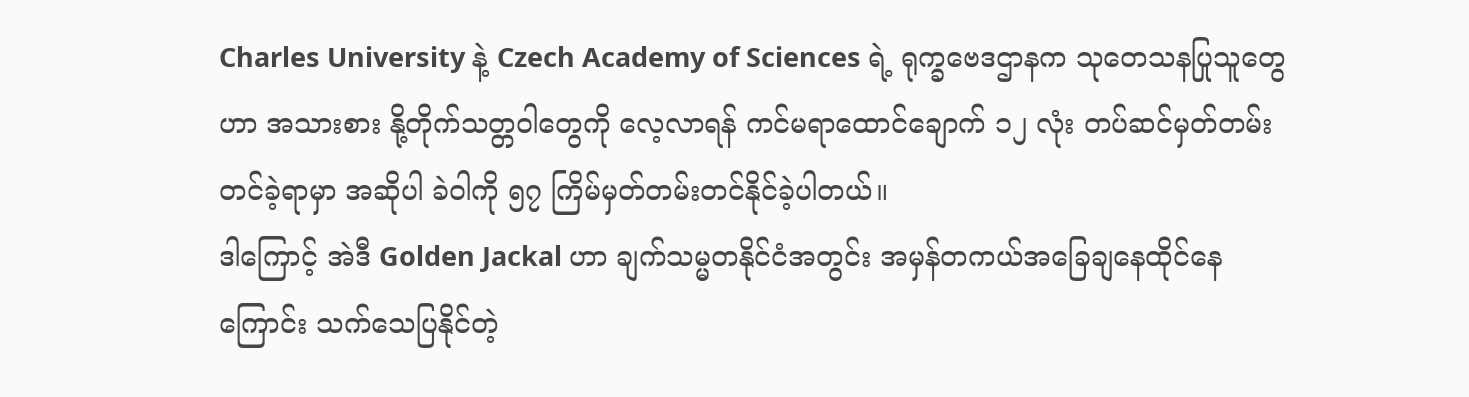Charles University နဲ့ Czech Academy of Sciences ရဲ့ ရုက္ခဗေဒဌာနက သုတေသနပြုသူတွေဟာ အသားစား နို့တိုက်သတ္တဝါတွေကို လေ့လာရန် ကင်မရာထောင်ချောက် ၁၂ လုံး တပ်ဆင်မှတ်တမ်းတင်ခဲ့ရာမှာ အဆိုပါ ခဲဝါကို ၅၇ ကြိမ်မှတ်တမ်းတင်နိုင်ခဲ့ပါတယ်။
ဒါကြောင့် အဲဒီ Golden Jackal ဟာ ချက်သမ္မတနိုင်ငံအတွင်း အမှန်တကယ်အခြေချနေထိုင်နေကြောင်း သက်သေပြနိုင်တဲ့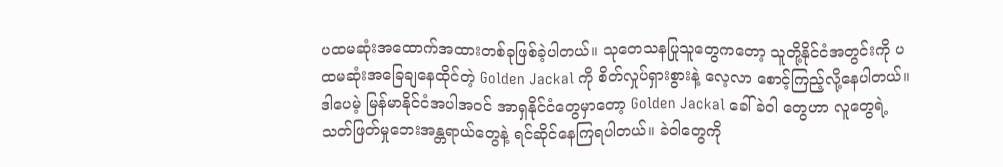ပထမဆုံးအထောက်အထားတစ်ခုဖြစ်ခဲ့ပါတယ်။ သုတေသနပြုသူတွေကတော့ သူတို့နိုင်ငံအတွင်းကို ပထမဆုံးအခြေချနေထိုင်တဲ့ Golden Jackal ကို စိတ်လှုပ်ရှားစွားနဲ့ လေ့လာ စောင့်ကြည့်လို့နေပါတယ်။
ဒါပေမဲ့ မြန်မာနိုင်ငံအပါအဝင် အာရှနိုင်ငံတွေမှာတော့ Golden Jackal ခေါ် ခဲဝါ တွေဟာ လူတွေရဲ့ သတ်ဖြတ်မှုဘေးအန္တရာယ်တွေနဲ့ ရင်ဆိုင်နေကြရပါတယ်။ ခဲဝါတွေကို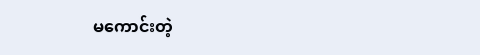မကောင်းတဲ့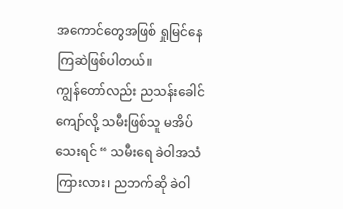အကောင်တွေအဖြစ် ရှုမြင်နေကြဆဲဖြစ်ပါတယ်။
ကျွန်တော်လည်း ညသန်းခေါင်ကျော်လို့ သမီးဖြစ်သူ မအိပ်သေးရင် “ သမီးရေ ခဲဝါအသံကြားလား၊ ညဘက်ဆို ခဲဝါ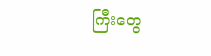ကြီးတွေ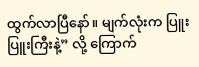ထွက်လာပြီနော်။ မျက်လုံးက ပြူးပြူးကြီးနဲ့” လို့ ကြောက်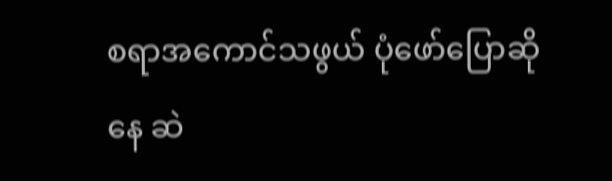စရာအကောင်သဖွယ် ပုံဖော်ပြောဆိုနေ ဆဲ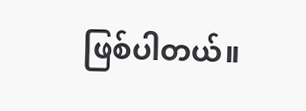ဖြစ်ပါတယ်။